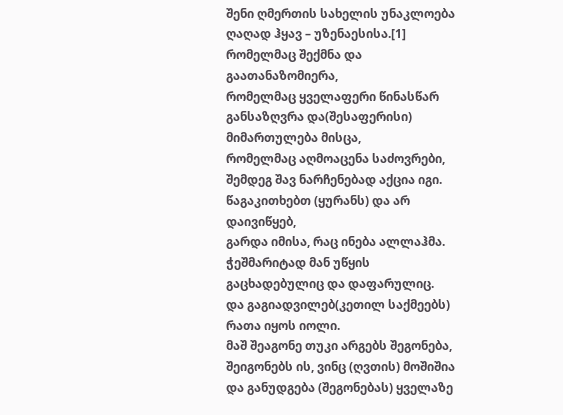შენი ღმერთის სახელის უნაკლოება ღაღად ჰყავ – უზენაესისა.[1]
რომელმაც შექმნა და გაათანაზომიერა,
რომელმაც ყველაფერი წინასწარ განსაზღვრა და(შესაფერისი) მიმართულება მისცა,
რომელმაც აღმოაცენა საძოვრები,
შემდეგ შავ ნარჩენებად აქცია იგი.
წაგაკითხებთ (ყურანს) და არ დაივიწყებ,
გარდა იმისა, რაც ინება ალლაჰმა. ჭეშმარიტად მან უწყის გაცხადებულიც და დაფარულიც.
და გაგიადვილებ(კეთილ საქმეებს) რათა იყოს იოლი.
მაშ შეაგონე თუკი არგებს შეგონება,
შეიგონებს ის, ვინც (ღვთის) მოშიშია
და განუდგება (შეგონებას) ყველაზე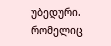უბედური.
რომელიც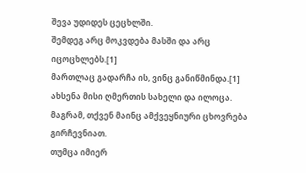შევა უდიდეს ცეცხლში.
შემდეგ არც მოკვდება მასში და არც იცოცხლებს.[1]
მართლაც გადარჩა ის, ვინც განიწმინდა.[1]
ახსენა მისი ღმერთის სახელი და ილოცა.
მაგრამ, თქვენ მაინც ამქვეყნიური ცხოვრება გირჩევნიათ.
თუმცა იმიერ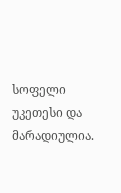სოფელი უკეთესი და მარადიულია.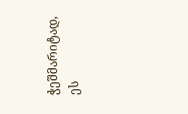ჭეშმარიტად, ეს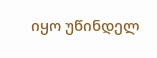იყო უწინდელ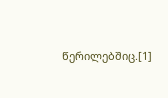წერილებშიც.[1]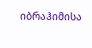იბრაჰიმისა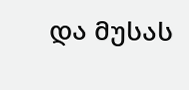და მუსას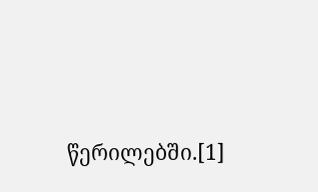წერილებში.[1]